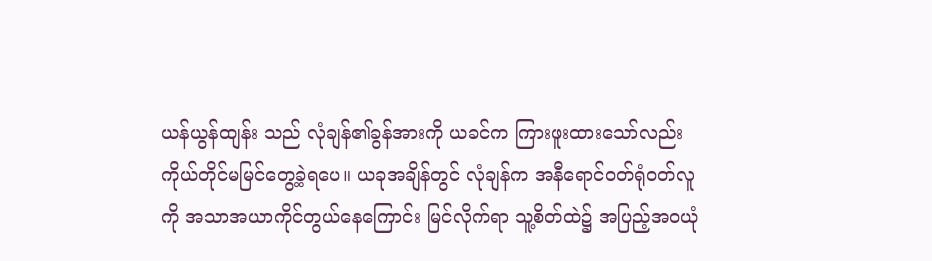ယန်ယွန်ထျန်း သည် လုံချန်၏ခွန်အားကို ယခင်က ကြားဖူးထားသော်လည်း ကိုယ်တိုင်မမြင်တွေ့ခဲ့ရပေ။ ယခုအချိန်တွင် လုံချန်က အနီရောင်ဝတ်ရုံဝတ်လူကို အသာအယာကိုင်တွယ်နေကြောင်း မြင်လိုက်ရာ သူ့စိတ်ထဲ၌ အပြည့်အဝယုံ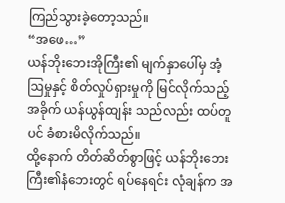ကြည်သွားခဲ့တော့သည်။
“အဖေ…”
ယန်ဘိုးဘေးအိုကြီး၏ မျက်နှာပေါ်မှ အံ့ဩမှုနှင့် စိတ်လှုပ်ရှားမှုကို မြင်လိုက်သည့်အခိုက် ယန်ယွန်ထျန်း သည်လည်း ထပ်တူပင် ခံစားမိလိုက်သည်။
ထို့နောက် တိတ်ဆိတ်စွာဖြင့် ယန်ဘိုးဘေးကြီး၏နံဘေးတွင် ရပ်နေရင်း လုံချန်က အ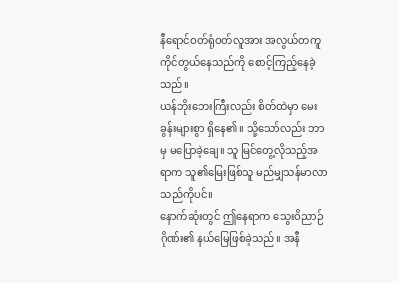နီရောင်ဝတ်ရုံဝတ်လူအား အလွယ်တကူ ကိုင်တွယ်နေသည်ကို စောင့်ကြည့်နေခဲ့သည်။
ယန်ဘိုးဘေးကြီးလည်း စိတ်ထဲမှာ မေးခွန်းများစွာ ရှိနေ၏။ သို့သော်လည်း ဘာမှ မပြောခဲ့ချေ။ သူ မြင်တွေ့လိုသည့်အရာက သူ၏မြေးဖြစ်သူ မည်မျှသန်မာလာသည်ကိုပင်။
နောက်ဆုံးတွင် ဤနေရာက သွေးဝိညာဉ်ဂိုဏ်း၏ နယ်မြေဖြစ်ခဲ့သည်။ အနီ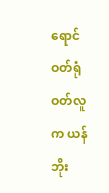ရောင်ဝတ်ရုံဝတ်လူက ယန်ဘိုး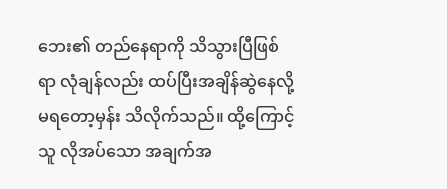ဘေး၏ တည်နေရာကို သိသွားပြီဖြစ်ရာ လုံချန်လည်း ထပ်ပြီးအချိန်ဆွဲနေလို့မရတော့မှန်း သိလိုက်သည်။ ထို့ကြောင့် သူ လိုအပ်သော အချက်အ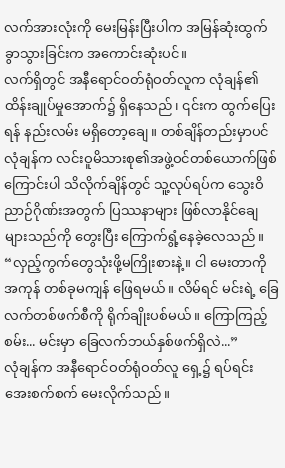လက်အားလုံးကို မေးမြန်းပြီးပါက အမြန်ဆုံးထွက်ခွာသွားခြင်းက အကောင်းဆုံးပင်။
လက်ရှိတွင် အနီရောင်ဝတ်ရုံဝတ်လူက လုံချန်၏ ထိန်းချုပ်မှုအောက်၌ ရှိနေသည်၊ ၎င်းက ထွက်ပြေးရန် နည်းလမ်း မရှိတော့ချေ။ တစ်ချိန်တည်းမှာပင် လုံချန်က လင်းဝူမိသားစု၏အဖွဲ့ဝင်တစ်ယောက်ဖြစ်ကြောင်းပါ သိလိုက်ချိန်တွင် သူ့လုပ်ရပ်က သွေးဝိညာဉ်ဂိုဏ်းအတွက် ပြဿနာများ ဖြစ်လာနိုင်ချေများသည်ကို တွေးပြီး ကြောက်ရွံ့နေခဲ့လေသည်။
“လှည့်ကွက်တွေသုံးဖို့မကြိုးစားနဲ့။ ငါ မေးတာကို အကုန် တစ်ခုမကျန် ဖြေရမယ်။ လိမ်ရင် မင်းရဲ့ ခြေလက်တစ်ဖက်စီကို ရိုက်ချိုးပစ်မယ်။ ကြောကြည့်စမ်း... မင်းမှာ ခြေလက်ဘယ်နှစ်ဖက်ရှိလဲ...”
လုံချန်က အနီရောင်ဝတ်ရုံဝတ်လူ ရှေ့၌ ရပ်ရင်း အေးစက်စက် မေးလိုက်သည်။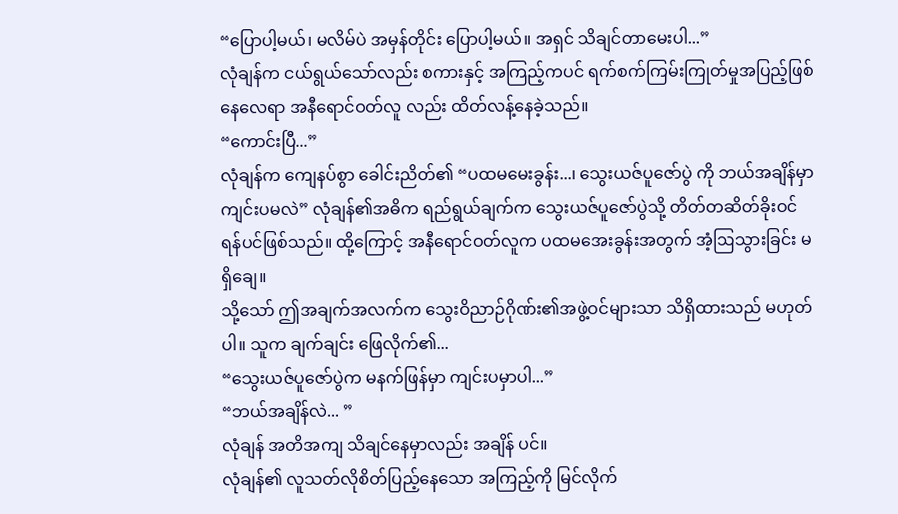“ပြောပါ့မယ်၊ မလိမ်ပဲ အမှန်တိုင်း ပြောပါ့မယ်။ အရှင် သိချင်တာမေးပါ...”
လုံချန်က ငယ်ရွယ်သော်လည်း စကားနှင့် အကြည့်ကပင် ရက်စက်ကြမ်းကြုတ်မှုအပြည့်ဖြစ်နေလေရာ အနီရောင်ဝတ်လူ လည်း ထိတ်လန့်နေခဲ့သည်။
“ကောင်းပြီ...”
လုံချန်က ကျေနပ်စွာ ခေါင်းညိတ်၏ “ပထမမေးခွန်း...၊ သွေးယဇ်ပူဇော်ပွဲ ကို ဘယ်အချိန်မှာ ကျင်းပမလဲ” လုံချန်၏အဓိက ရည်ရွယ်ချက်က သွေးယဇ်ပူဇော်ပွဲသို့ တိတ်တဆိတ်ခိုးဝင်ရန်ပင်ဖြစ်သည်။ ထို့ကြောင့် အနီရောင်ဝတ်လူက ပထမအေးခွန်းအတွက် အံ့ဩသွားခြင်း မရှိချေ။
သို့သော် ဤအချက်အလက်က သွေးဝိညာဉ်ဂိုဏ်း၏အဖွဲ့ဝင်များသာ သိရှိထားသည် မဟုတ်ပါ။ သူက ချက်ချင်း ဖြေလိုက်၏...
“သွေးယဇ်ပူဇော်ပွဲက မနက်ဖြန်မှာ ကျင်းပမှာပါ...”
“ဘယ်အချိန်လဲ... ”
လုံချန် အတိအကျ သိချင်နေမှာလည်း အချိန် ပင်။
လုံချန်၏ လူသတ်လိုစိတ်ပြည့်နေသော အကြည့်ကို မြင်လိုက်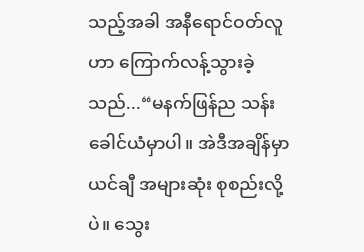သည့်အခါ အနီရောင်ဝတ်လူဟာ ကြောက်လန့်သွားခဲ့သည်...“မနက်ဖြန်ည သန်းခေါင်ယံမှာပါ။ အဲဒီအချိန်မှာ ယင်ချီ အများဆုံး စုစည်းလို့ပဲ။ သွေး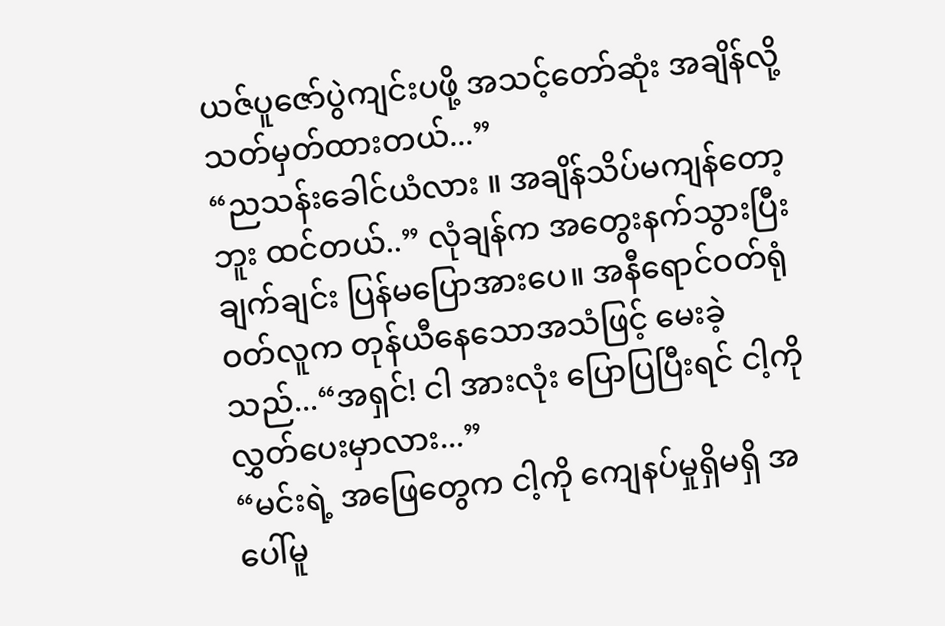ယဇ်ပူဇော်ပွဲကျင်းပဖို့ အသင့်တော်ဆုံး အချိန်လို့ သတ်မှတ်ထားတယ်...”
“ညသန်းခေါင်ယံလား ။ အချိန်သိပ်မကျန်တော့ဘူး ထင်တယ်..” လုံချန်က အတွေးနက်သွားပြီး ချက်ချင်း ပြန်မပြောအားပေ။ အနီရောင်ဝတ်ရုံဝတ်လူက တုန်ယီနေသောအသံဖြင့် မေးခဲ့သည်...“အရှင်! ငါ အားလုံး ပြောပြပြီးရင် ငါ့ကို လွှတ်ပေးမှာလား...”
“မင်းရဲ့ အဖြေတွေက ငါ့ကို ကျေနပ်မှုရှိမရှိ အပေါ်မူ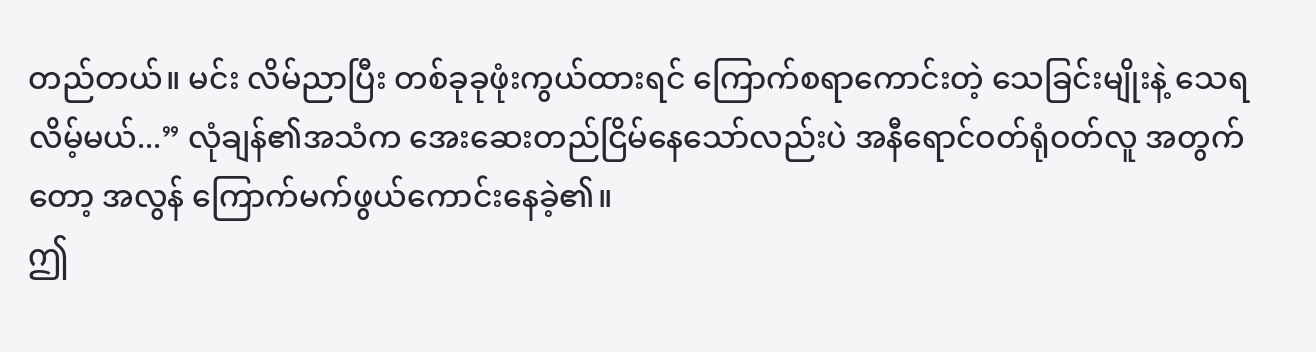တည်တယ်။ မင်း လိမ်ညာပြီး တစ်ခုခုဖုံးကွယ်ထားရင် ကြောက်စရာကောင်းတဲ့ သေခြင်းမျိုးနဲ့ သေရလိမ့်မယ်...” လုံချန်၏အသံက အေးဆေးတည်ငြိမ်နေသော်လည်းပဲ အနီရောင်ဝတ်ရုံဝတ်လူ အတွက်တော့ အလွန် ကြောက်မက်ဖွယ်ကောင်းနေခဲ့၏။
ဤ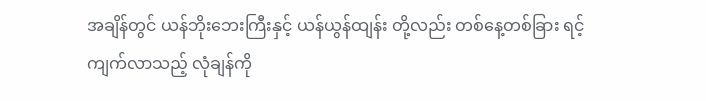အချိန်တွင် ယန်ဘိုးဘေးကြီးနှင့် ယန်ယွန်ထျန်း တို့လည်း တစ်နေ့တစ်ခြား ရင့်ကျက်လာသည့် လုံချန်ကို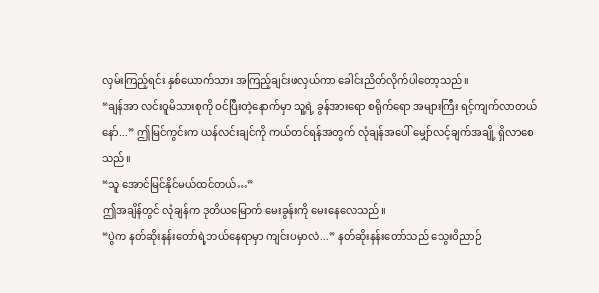လှမ်းကြည့်ရင်း နှစ်ယောက်သား အကြည့်ချင်းဖလှယ်ကာ ခေါင်းညိတ်လိုက်ပါတော့သည်။
“ချန်အာ လင်းဝူမိသားစုကို ဝင်ပြီးတဲ့နောက်မှာ သူ့ရဲ့ ခွန်အားရော စရိုက်ရော အများကြီး ရင့်ကျက်လာတယ်နော်...” ဤမြင်ကွင်းက ယန်လင်းချင်ကို ကယ်တင်ရန်အတွက် လုံချန်အပေါ် မျှော်လင့်ချက်အချို့ ရှိလာစေသည်။
“သူ အောင်မြင်နိုင်မယ်ထင်တယ်…”
ဤအချိန်တွင် လုံချန်က ဒုတိယမြောက် မေးခွန်းကို မေးနေလေသည်။
“ပွဲက နတ်ဆိုးနန်းတော်ရဲ့ဘယ်နေရာမှာ ကျင်းပမှာလဲ...” နတ်ဆိုးနန်းတော်သည် သွေးဝိညာဉ်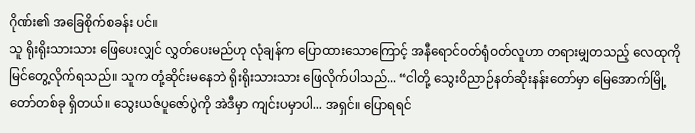ဂိုဏ်း၏ အခြေစိုက်စခန်း ပင်။
သူ ရိုးရိုးသားသား ဖြေပေးလျှင် လွှတ်ပေးမည်ဟု လုံချန်က ပြောထားသောကြောင့် အနီရောင်ဝတ်ရုံဝတ်လူဟာ တရားမျှတသည့် လေထုကို မြင်တွေ့လိုက်ရသည်။ သူက တုံ့ဆိုင်းမနေဘဲ ရိုးရိုးသားသား ဖြေလိုက်ပါသည်... “ငါတို့ သွေးဝိညာဉ်နတ်ဆိုးနန်းတော်မှာ မြေအောက်မြို့တော်တစ်ခု ရှိတယ်။ သွေးယဇ်ပူဇော်ပွဲကို အဲဒီမှာ ကျင်းပမှာပါ... အရှင်။ ပြောရရင်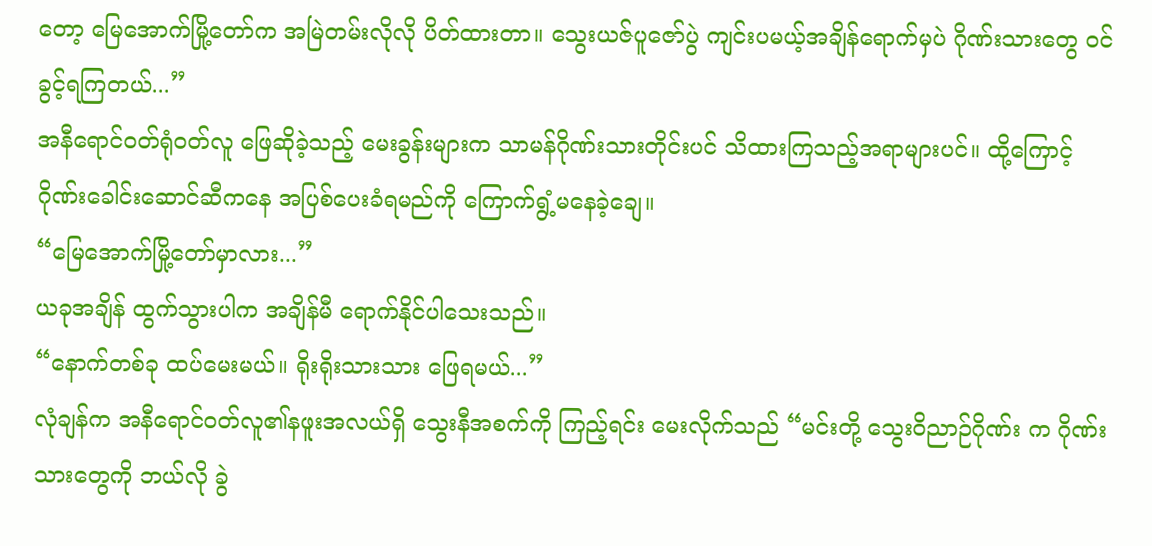တော့ မြေအောက်မြို့တော်က အမြဲတမ်းလိုလို ပိတ်ထားတာ။ သွေးယဇ်ပူဇော်ပွဲ ကျင်းပမယ့်အချိန်ရောက်မှပဲ ဂိုဏ်းသားတွေ ဝင်ခွင့်ရကြတယ်...”
အနီရောင်ဝတ်ရုံဝတ်လူ ဖြေဆိုခဲ့သည့် မေးခွန်းများက သာမန်ဂိုဏ်းသားတိုင်းပင် သိထားကြသည့်အရာများပင်။ ထို့ကြောင့် ဂိုဏ်းခေါင်းဆောင်ဆီကနေ အပြစ်ပေးခံရမည်ကို ကြောက်ရွံ့မနေခဲ့ချေ။
“မြေအောက်မြို့တော်မှာလား...”
ယခုအချိန် ထွက်သွားပါက အချိန်မီ ရောက်နိုင်ပါသေးသည်။
“နောက်တစ်ခု ထပ်မေးမယ်။ ရိုးရိုးသားသား ဖြေရမယ်...”
လုံချန်က အနီရောင်ဝတ်လူ၏နဖူးအလယ်ရှိ သွေးနီအစက်ကို ကြည့်ရင်း မေးလိုက်သည် “မင်းတို့ သွေးဝိညာဉ်ဂိုဏ်း က ဂိုဏ်းသားတွေကို ဘယ်လို ခွဲ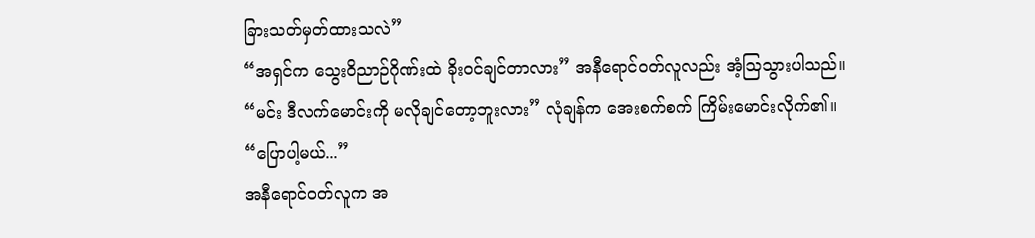ခြားသတ်မှတ်ထားသလဲ”
“အရှင်က သွေးဝိညာဉ်ဂိုဏ်းထဲ ခိုးဝင်ချင်တာလား” အနီရောင်ဝတ်လူလည်း အံ့ဩသွားပါသည်။
“မင်း ဒီလက်မောင်းကို မလိုချင်တော့ဘူးလား” လုံချန်က အေးစက်စက် ကြိမ်းမောင်းလိုက်၏။
“ပြောပါ့မယ်...”
အနီရောင်ဝတ်လူက အ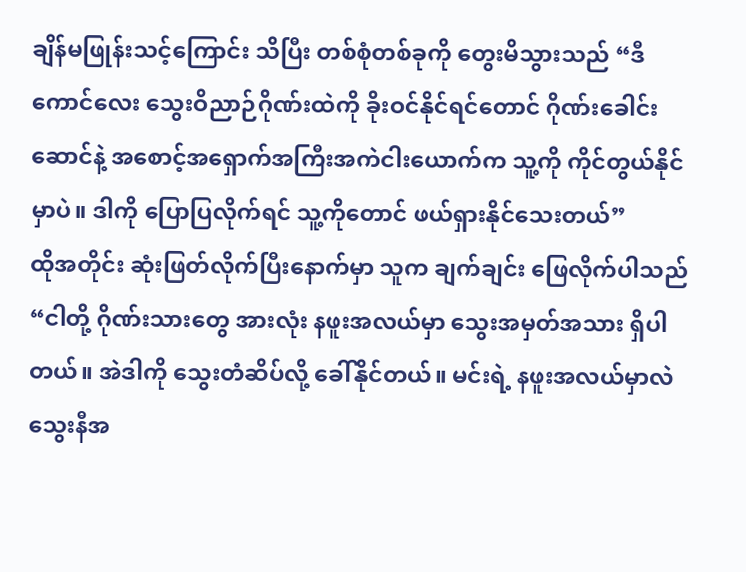ချိန်မဖြုန်းသင့်ကြောင်း သိပြီး တစ်စုံတစ်ခုကို တွေးမိသွားသည် “ဒီကောင်လေး သွေးဝိညာဉ်ဂိုဏ်းထဲကို ခိုးဝင်နိုင်ရင်တောင် ဂိုဏ်းခေါင်းဆောင်နဲ့ အစောင့်အရှောက်အကြီးအကဲငါးယောက်က သူ့ကို ကိုင်တွယ်နိုင်မှာပဲ။ ဒါကို ပြောပြလိုက်ရင် သူ့ကိုတောင် ဖယ်ရှားနိုင်သေးတယ်”
ထိုအတိုင်း ဆုံးဖြတ်လိုက်ပြီးနောက်မှာ သူက ချက်ချင်း ဖြေလိုက်ပါသည် “ငါတို့ ဂိုဏ်းသားတွေ အားလုံး နဖူးအလယ်မှာ သွေးအမှတ်အသား ရှိပါတယ်။ အဲဒါကို သွေးတံဆိပ်လို့ ခေါ်နိုင်တယ်။ မင်းရဲ့ နဖူးအလယ်မှာလဲ သွေးနီအ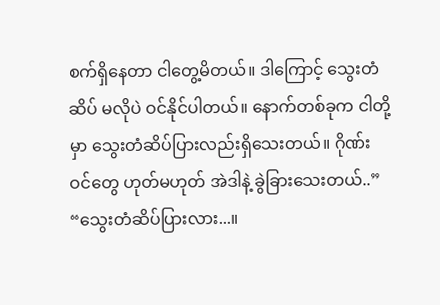စက်ရှိနေတာ ငါတွေ့မိတယ်။ ဒါကြောင့် သွေးတံဆိပ် မလိုပဲ ဝင်နိုင်ပါတယ်။ နောက်တစ်ခုက ငါတို့မှာ သွေးတံဆိပ်ပြားလည်းရှိသေးတယ်။ ဂိုဏ်းဝင်တွေ ဟုတ်မဟုတ် အဲဒါနဲ့ ခွဲခြားသေးတယ်..”
“သွေးတံဆိပ်ပြားလား...။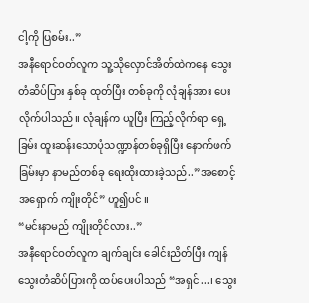ငါ့ကို ပြစမ်း..”
အနီရောင်ဝတ်လူက သူ့သိုလှောင်အိတ်ထဲကနေ သွေးတံဆိပ်ပြား နှစ်ခု ထုတ်ပြီး တစ်ခုကို လုံချန်အား ပေးလိုက်ပါသည်။ လုံချန်က ယူပြီး ကြည့်လိုက်ရာ ရှေ့ခြမ်း ထူးဆန်းသောပုံသဏ္ဍာန်တစ်ခုရှိပြီး နောက်ဖက်ခြမ်းမှာ နာမည်တစ်ခု ရေးထိုးထားခဲ့သည်..”အစောင့်အရှောက် ကျိုးတိုင်” ဟူ၍ပင် ။
“မင်းနာမည် ကျိုးတိုင်လား..”
အနီရောင်ဝတ်လူက ချက်ချင်း ခေါင်းညိတ်ပြီး ကျန်သွေးတံဆိပ်ပြားကို ထပ်ပေးပါသည် “အရှင်...၊ သွေး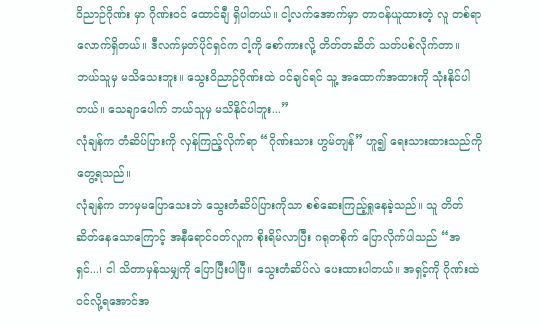ဝိညာဉ်ဂိုဏ်း မှာ ဂိုဏ်းဝင် ထောင်ချီ ရှိပါတယ်။ ငါ့လက်အောက်မှာ တာဝန်ယူထားတဲ့ လူ တစ်ရာလောက်ရှိတယ်။ ဒီလက်မှတ်ပိုင်ရှင်က ငါ့ကို စော်ကားလို့ တိတ်တဆိတ် သတ်ပစ်လိုက်တာ။ ဘယ်သူမှ မသိသေးဘူး။ သွေးဝိညာဉ်ဂိုဏ်းထဲ ဝင်ချင်ရင် သူ့ အထောက်အထားကို သုံးနိုင်ပါတယ်။ သေချာပေါက် ဘယ်သူမှ မသိနိုင်ပါဘူး...”
လုံချန်က တံဆိပ်ပြားကို လှန်ကြည့်လိုက်ရာ “ဂိုဏ်းသား ဟွမ်တျန်” ဟူ၍ ရေးသားထားသည်ကို တွေ့ရသည်။
လုံချန်က ဘာမှမပြောသေးဘဲ သွေးတံဆိပ်ပြားကိုသာ စစ်ဆေးကြည့်ရှုနေခဲ့သည်။ သူ တိတ်ဆိတ်နေသောကြောင့် အနီရောင်ဝတ်လူက စိုးရိမ်လာပြီး ဂရုတစိုက် ပြောလိုက်ပါသည် “အရှင်...၊ ငါ သိတာမှန်သမျှကို ပြောပြီးပါပြီ။ သွေးတံဆိပ်လဲ ပေးထားပါတယ်။ အရှင့်ကို ဂိုဏ်းထဲဝင်လို့ရအောင်အ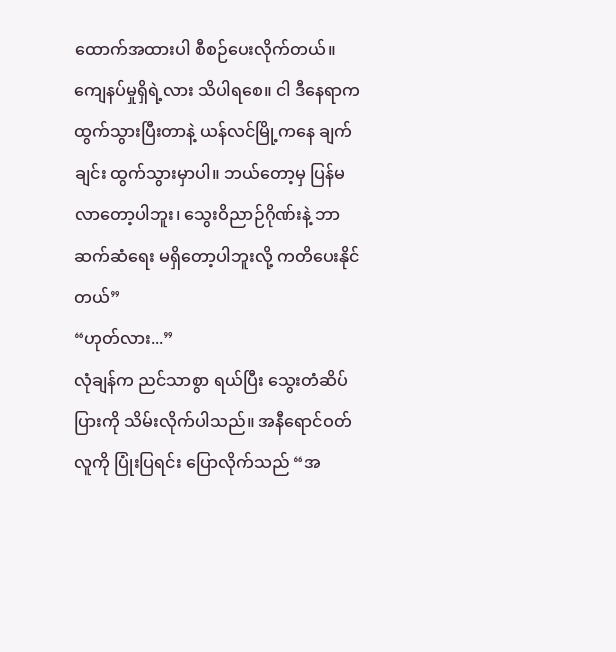ထောက်အထားပါ စီစဉ်ပေးလိုက်တယ်။ ကျေနပ်မှုရှိရဲ့လား သိပါရစေ။ ငါ ဒီနေရာက ထွက်သွားပြီးတာနဲ့ ယန်လင်မြို့ကနေ ချက်ချင်း ထွက်သွားမှာပါ။ ဘယ်တော့မှ ပြန်မလာတော့ပါဘူး၊ သွေးဝိညာဉ်ဂိုဏ်းနဲ့ ဘာဆက်ဆံရေး မရှိတော့ပါဘူးလို့ ကတိပေးနိုင်တယ်”
“ဟုတ်လား...”
လုံချန်က ညင်သာစွာ ရယ်ပြီး သွေးတံဆိပ်ပြားကို သိမ်းလိုက်ပါသည်။ အနီရောင်ဝတ်လူကို ပြုံးပြရင်း ပြောလိုက်သည် “အ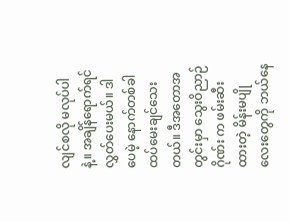လျင်စလို မလုပ်ပါနဲ့။ အချိန်ရောက်ရင် လွှတ်ပေးမယ်။ ဒါပေမဲ့ နောက်တစ်ခါ ထပ်မေးချင်သေးတယ်။ ဒီအတောအတွင်းမှာ သွေးဝိညာဉ်ဂိုဏ်း က ဖမ်းဆီးထားတဲ့ မိန်းမပျိုလေးတွေကို ဘယ်နေ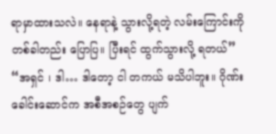ရာမှာထားသလဲ။ နေရာနဲ့ သွားလို့ရတဲ့ လမ်းကြောင်းကို တစ်ခါတည်း ပြောပြ။ ပြီးရင် ထွက်သွားလို့ ရတယ်”
“အရှင် ၊ ဒါ… ဒါတော့ ငါ တကယ် မသိပါဘူး။ ဂိုဏ်းခေါင်းဆောင်က အစီအစဉ်တွေ ပျက်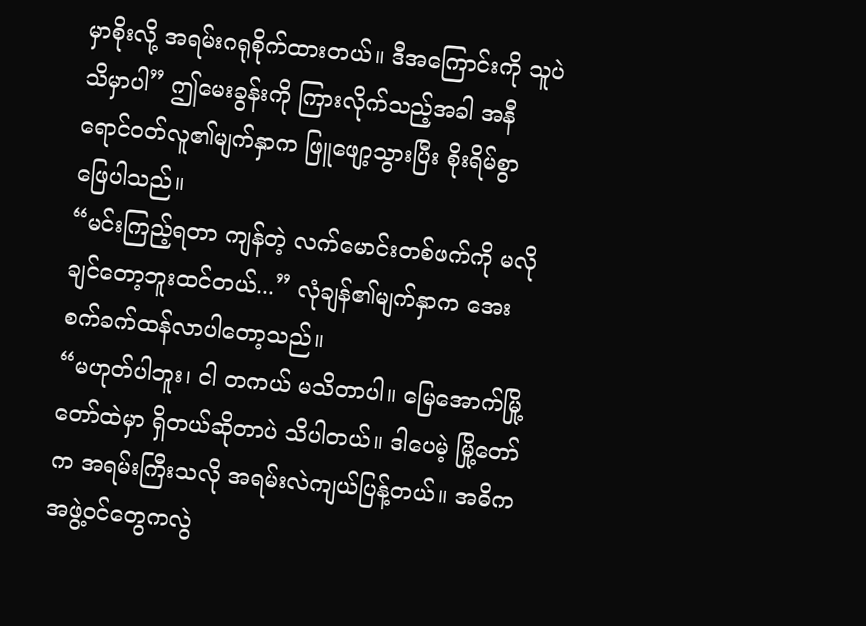မှာစိုးလို့ အရမ်းဂရုစိုက်ထားတယ်။ ဒီအကြောင်းကို သူပဲ သိမှာပါ” ဤမေးခွန်းကို ကြားလိုက်သည့်အခါ အနီရောင်ဝတ်လူ၏မျက်နှာက ဖြူဖျော့သွားပြီး စိုးရိမ်စွာ ဖြေပါသည်။
“မင်းကြည့်ရတာ ကျန်တဲ့ လက်မောင်းတစ်ဖက်ကို မလိုချင်တော့ဘူးထင်တယ်...” လုံချန်၏မျက်နှာက အေးစက်ခက်ထန်လာပါတော့သည်။
“မဟုတ်ပါဘူး၊ ငါ တကယ် မသိတာပါ။ မြေအောက်မြို့တော်ထဲမှာ ရှိတယ်ဆိုတာပဲ သိပါတယ်။ ဒါပေမဲ့ မြို့တော်က အရမ်းကြီးသလို အရမ်းလဲကျယ်ပြန့်တယ်။ အဓိကအဖွဲ့ဝင်တွေကလွဲ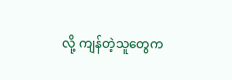လို့ ကျန်တဲ့သူတွေက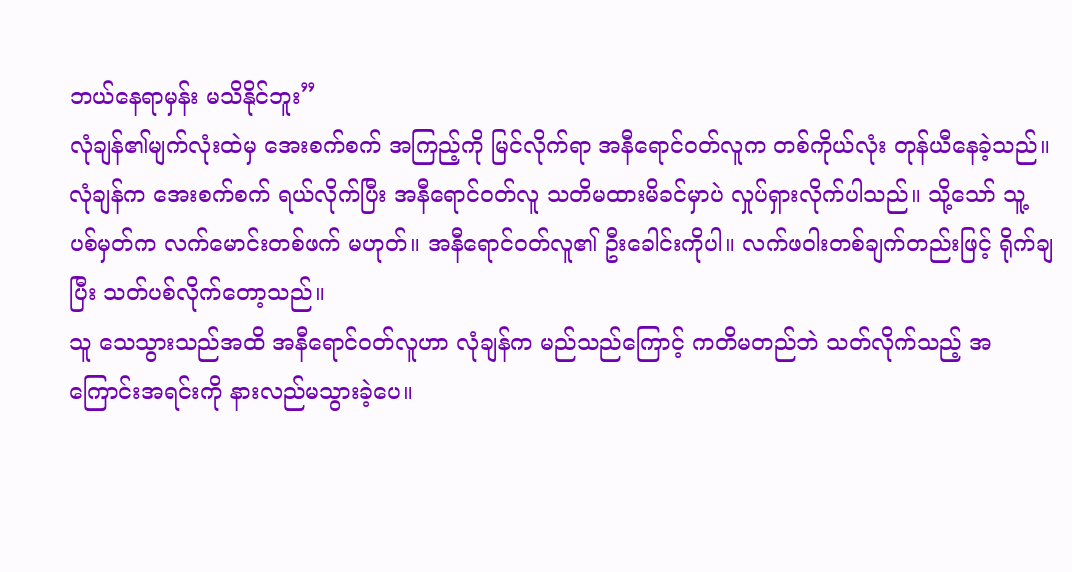ဘယ်နေရာမှန်း မသိနိုင်ဘူး”
လုံချန်၏မျက်လုံးထဲမှ အေးစက်စက် အကြည့်ကို မြင်လိုက်ရာ အနီရောင်ဝတ်လူက တစ်ကိုယ်လုံး တုန်ယီနေခဲ့သည်။
လုံချန်က အေးစက်စက် ရယ်လိုက်ပြီး အနီရောင်ဝတ်လူ သတိမထားမိခင်မှာပဲ လှုပ်ရှားလိုက်ပါသည်။ သို့သော် သူ့ ပစ်မှတ်က လက်မောင်းတစ်ဖက် မဟုတ်။ အနီရောင်ဝတ်လူ၏ ဦးခေါင်းကိုပါ။ လက်ဖဝါးတစ်ချက်တည်းဖြင့် ရိုက်ချပြီး သတ်ပစ်လိုက်တော့သည်။
သူ သေသွားသည်အထိ အနီရောင်ဝတ်လူဟာ လုံချန်က မည်သည်ကြောင့် ကတိမတည်ဘဲ သတ်လိုက်သည့် အကြောင်းအရင်းကို နားလည်မသွားခဲ့ပေ။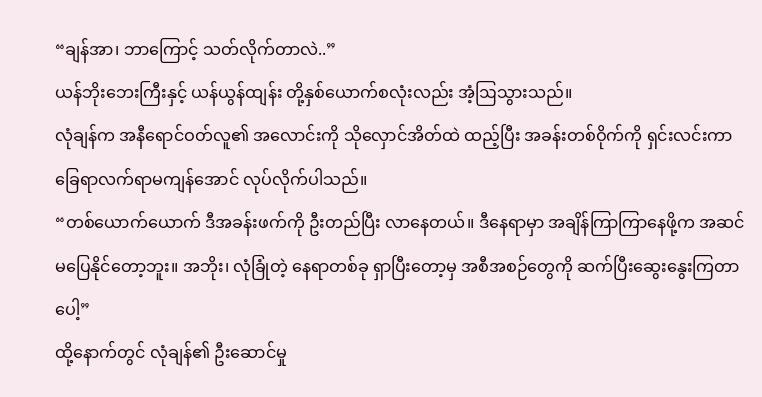“ချန်အာ၊ ဘာကြောင့် သတ်လိုက်တာလဲ..”
ယန်ဘိုးဘေးကြီးနှင့် ယန်ယွန်ထျန်း တို့နှစ်ယောက်စလုံးလည်း အံ့ဩသွားသည်။
လုံချန်က အနီရောင်ဝတ်လူ၏ အလောင်းကို သိုလှောင်အိတ်ထဲ ထည့်ပြီး အခန်းတစ်ဝိုက်ကို ရှင်းလင်းကာ ခြေရာလက်ရာမကျန်အောင် လုပ်လိုက်ပါသည်။
“တစ်ယောက်ယောက် ဒီအခန်းဖက်ကို ဦးတည်ပြီး လာနေတယ်။ ဒီနေရာမှာ အချိန်ကြာကြာနေဖို့က အဆင်မပြေနိုင်တော့ဘူး။ အဘိုး၊ လုံခြုံတဲ့ နေရာတစ်ခု ရှာပြီးတော့မှ အစီအစဉ်တွေကို ဆက်ပြီးဆွေးနွေးကြတာပေါ့”
ထို့နောက်တွင် လုံချန်၏ ဦးဆောင်မှု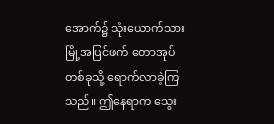အောက်၌ သုံးယောက်သား မြို့အပြင်ဖက် တောအုပ်တစ်ခုသို့ ရောက်လာခဲ့ကြသည်။ ဤနေရာက သွေး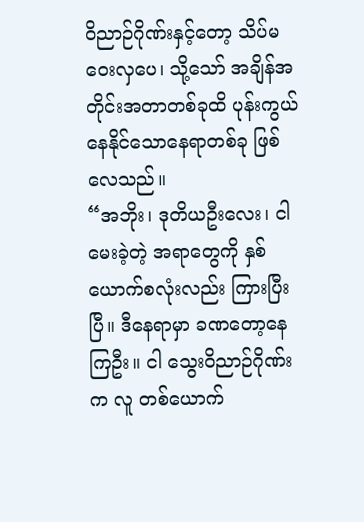ဝိညာဉ်ဂိုဏ်းနှင့်တော့ သိပ်မဝေးလှပေ၊ သို့သော် အချိန်အတိုင်းအတာတစ်ခုထိ ပုန်းကွယ်နေနိုင်သောနေရာတစ်ခု ဖြစ်လေသည်။
“အဘိုး၊ ဒုတိယဦးလေး၊ ငါ မေးခဲ့တဲ့ အရာတွေကို နှစ်ယောက်စလုံးလည်း ကြားပြီးပြီ။ ဒီနေရာမှာ ခဏတော့နေကြဦး။ ငါ သွေးဝိညာဉ်ဂိုဏ်းက လူ တစ်ယောက်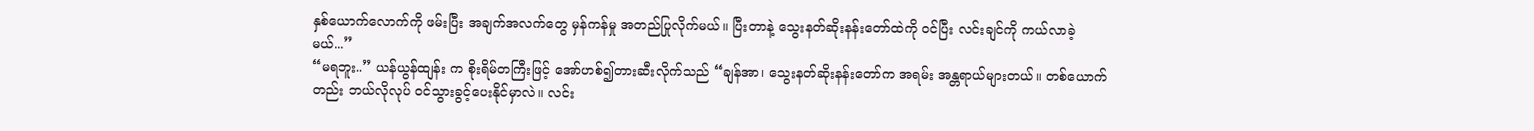နှစ်ယောက်လောက်ကို ဖမ်းပြီး အချက်အလက်တွေ မှန်ကန်မှု အတည်ပြုလိုက်မယ်။ ပြီးတာနဲ့ သွေးနတ်ဆိုးနန်းတော်ထဲကို ဝင်ပြီး လင်းချင်ကို ကယ်လာခဲ့မယ်...”
“မရဘူး..” ယန်ယွန်ထျန်း က စိုးရိမ်တကြီးဖြင့် အော်ဟစ်၍တားဆီးလိုက်သည် “ချန်အာ၊ သွေးနတ်ဆိုးနန်းတော်က အရမ်း အန္တရာယ်များတယ်။ တစ်ယောက်တည်း ဘယ်လိုလုပ် ဝင်သွားခွင့်ပေးနိုင်မှာလဲ။ လင်း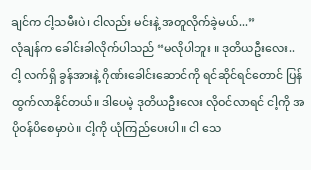ချင်က ငါ့သမီးပဲ၊ ငါလည်း မင်းနဲ့ အတူလိုက်ခဲ့မယ်...”
လုံချန်က ခေါင်းခါလိုက်ပါသည် “မလိုပါဘူး ။ ဒုတိယဦးလေး.. ငါ့ လက်ရှိ ခွန်အားနဲ့ ဂိုဏ်းခေါင်းဆောင်ကို ရင်ဆိုင်ရင်တောင် ပြန်ထွက်လာနိုင်တယ်။ ဒါပေမဲ့ ဒုတိယဦးလေး လိုဝင်လာရင် ငါ့ကို အပိုဝန်ပိစေမှာပဲ။ ငါ့ကို ယုံကြည်ပေးပါ။ ငါ သေ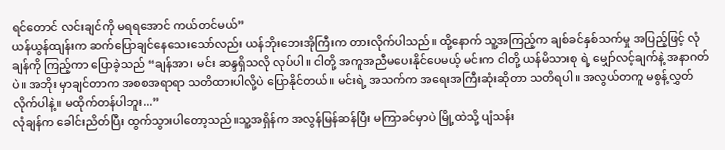ရင်တောင် လင်းချင်ကို မရရအောင် ကယ်တင်မယ်”
ယန်ယွန်ထျန်းက ဆက်ပြောချင်နေသေးသော်လည်း ယန်ဘိုးဘေးအိုကြီးက တားလိုက်ပါသည်။ ထို့နောက် သူ့အကြည့်က ချစ်ခင်နှစ်သက်မှု အပြည့်ဖြင့် လုံချန်ကို ကြည့်ကာ ပြောခဲ့သည် “ချန်အာ၊ မင်း ဆန္ဒရှိသလို လုပ်ပါ။ ငါတို့ အကူအညီမပေးနိုင်ပေမယ့် မင်းက ငါတို့ ယန်မိသားစု ရဲ့ မျှော်လင့်ချက်နဲ့ အနာဂတ်ပဲ။ အဘိုး မှာချင်တာက အစစအရာရာ သတိထားပါလို့ပဲ ပြောနိုင်တယ်။ မင်းရဲ့ အသက်က အရေးအကြီးဆုံးဆိုတာ သတိရပါ။ အလွယ်တကူ မစွန့်လွှတ်လိုက်ပါနဲ့။ မထိုက်တန်ပါဘူး...”
လုံချန်က ခေါင်းညိတ်ပြီး ထွက်သွားပါတော့သည်။သူ့အရှိန်က အလွန်မြန်ဆန်ပြီး မကြာခင်မှာပဲ မြို့ထဲသို့ ပျံသန်း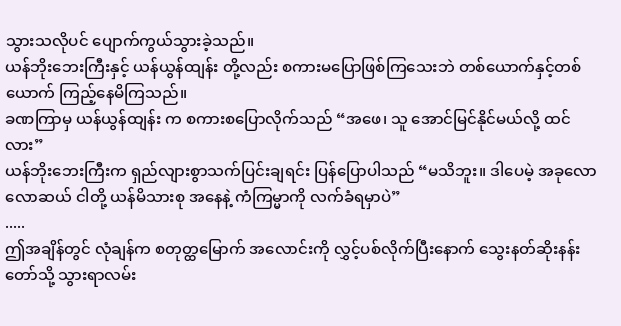သွားသလိုပင် ပျောက်ကွယ်သွားခဲ့သည်။
ယန်ဘိုးဘေးကြီးနှင့် ယန်ယွန်ထျန်း တို့လည်း စကားမပြောဖြစ်ကြသေးဘဲ တစ်ယောက်နှင့်တစ်ယောက် ကြည့်နေမိကြသည်။
ခဏကြာမှ ယန်ယွန်ထျန်း က စကားစပြောလိုက်သည် “အဖေ၊ သူ အောင်မြင်နိုင်မယ်လို့ ထင်လား”
ယန်ဘိုးဘေးကြီးက ရှည်လျားစွာသက်ပြင်းချရင်း ပြန်ပြောပါသည် “မသိဘူး။ ဒါပေမဲ့ အခုလောလောဆယ် ငါတို့ ယန်မိသားစု အနေနဲ့ ကံကြမ္မာကို လက်ခံရမှာပဲ”
.....
ဤအချိန်တွင် လုံချန်က စတုတ္ထမြောက် အလောင်းကို လွှင့်ပစ်လိုက်ပြီးနောက် သွေးနတ်ဆိုးနန်းတော်သို့ သွားရာလမ်း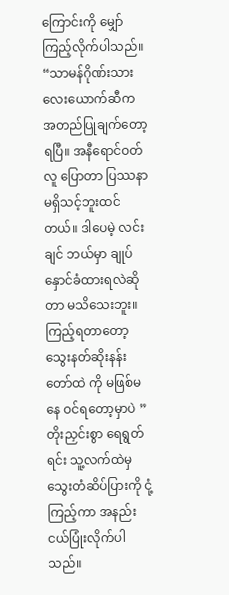ကြောင်းကို မျှော်ကြည့်လိုက်ပါသည်။
“သာမန်ဂိုဏ်းသား လေးယောက်ဆီက အတည်ပြုချက်တော့ ရပြီ။ အနီရောင်ဝတ်လူ ပြောတာ ပြဿနာ မရှိသင့်ဘူးထင်တယ်။ ဒါပေမဲ့ လင်းချင် ဘယ်မှာ ချုပ်နှောင်ခံထားရလဲဆိုတာ မသိသေးဘူး။ ကြည့်ရတာတော့ သွေးနတ်ဆိုးနန်းတော်ထဲ ကို မဖြစ်မနေ ဝင်ရတော့မှာပဲ ” တိုးညှင်းစွာ ရေရွတ်ရင်း သူ့လက်ထဲမှ သွေးတံဆိပ်ပြားကို ငုံ့ကြည့်ကာ အနည်းငယ်ပြုံးလိုက်ပါသည်။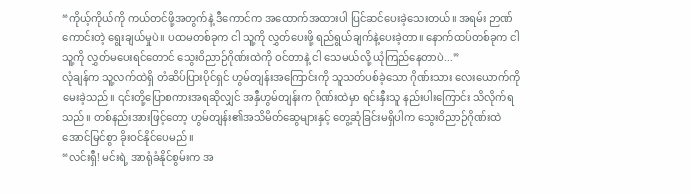“ကိုယ့်ကိုယ်ကို ကယ်တင်ဖို့အတွက်နဲ့ ဒီကောင်က အထောက်အထားပါ ပြင်ဆင်ပေးခဲ့သေးတယ်။ အရမ်း ဉာဏ်ကောင်းတဲ့ ရွေးချယ်မှုပဲ။ ပထမတစ်ခုက ငါ သူ့ကို လွှတ်ပေးဖို့ ရည်ရွယ်ချက်နဲ့ပေးခဲ့တာ။ နောက်ထပ်တစ်ခုက ငါ သူ့ကို လွှတ်မပေးရင်တောင် သွေးဝိညာဉ်ဂိုဏ်းထဲကို ဝင်တာနဲ့ ငါ သေမယ်လို့ ယုံကြည်နေတာပဲ...”
လုံချန်က သူ့လက်ထဲရှိ တံဆိပ်ပြားပိုင်ရှင် ဟွမ်တျန်းအကြောင်းကို သူသတ်ပစ်ခဲ့သော ဂိုဏ်းသား လေးယောက်ကို မေးခဲ့သည်။ ၎င်းတို့ပြောစကားအရဆိုလျှင် အနှီဟွမ်တျန်းက ဂိုဏ်းထဲမှာ ရင်းနှီးသူ နည်းပါးကြောင်း သိလိုက်ရသည်။ တစ်နည်းအားဖြင့်တော့ ဟွမ်တျန်း၏အသိမိတ်ဆွေများနှင့် တွေ့ဆုံခြင်းမရှိပါက သွေးဝိညာဉ်ဂိုဏ်းထဲ အောင်မြင်စွာ ခိုးဝင်နိုင်ပေမည်။
“လင်းရှီ! မင်းရဲ့ အာရုံခံနိုင်စွမ်းက အ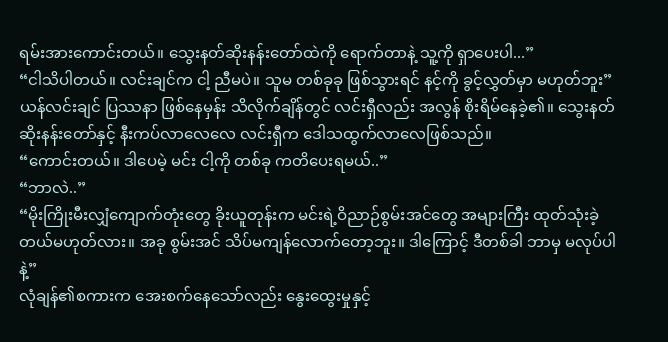ရမ်းအားကောင်းတယ်။ သွေးနတ်ဆိုးနန်းတော်ထဲကို ရောက်တာနဲ့ သူ့ကို ရှာပေးပါ...”
“ငါသိပါတယ်။ လင်းချင်က ငါ့ ညီမပဲ။ သူမ တစ်ခုခု ဖြစ်သွားရင် နင့်ကို ခွင့်လွှတ်မှာ မဟုတ်ဘူး” ယန်လင်းချင် ပြဿနာ ဖြစ်နေမှန်း သိလိုက်ချိန်တွင် လင်းရှီလည်း အလွန် စိုးရိမ်နေခဲ့၏။ သွေးနတ်ဆိုးနန်းတော်နှင့် နီးကပ်လာလေလေ လင်းရှီက ဒေါသထွက်လာလေဖြစ်သည်။
“ကောင်းတယ်။ ဒါပေမဲ့ မင်း ငါ့ကို တစ်ခု ကတိပေးရမယ်..”
“ဘာလဲ..”
“မိုးကြိုးမီးလျှံကျောက်တုံးတွေ ခိုးယူတုန်းက မင်းရဲ့ဝိညာဉ်စွမ်းအင်တွေ အများကြီး ထုတ်သုံးခဲ့တယ်မဟုတ်လား။ အခု စွမ်းအင် သိပ်မကျန်လောက်တော့ဘူး။ ဒါကြောင့် ဒီတစ်ခါ ဘာမှ မလုပ်ပါနဲ့”
လုံချန်၏စကားက အေးစက်နေသော်လည်း နွေးထွေးမှုနှင့်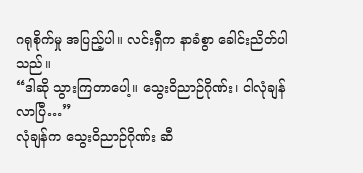ဂရုစိုက်မှု အပြည့်ပါ။ လင်းရှီက နာခံစွာ ခေါင်းညိတ်ပါသည်။
“ဒါဆို သွားကြတာပေါ့။ သွေးဝိညာဉ်ဂိုဏ်း၊ ငါလုံချန် လာပြီ…”
လုံချန်က သွေးဝိညာဉ်ဂိုဏ်း ဆီ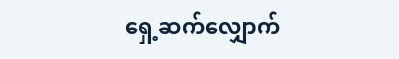ရှေ့ဆက်လျှောက်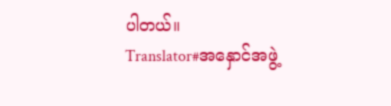ပါတယ်။
Translator#အနှောင်အဖွဲ့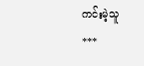ကင်းမဲ့သူ
***